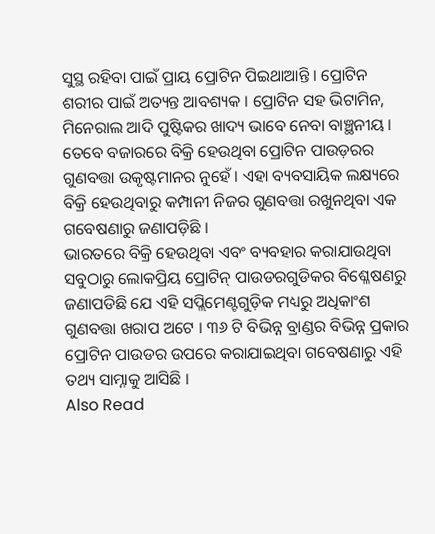ସୁସ୍ଥ ରହିବା ପାଇଁ ପ୍ରାୟ ପ୍ରୋଟିନ ପିଇଥାଆନ୍ତି । ପ୍ରୋଟିନ ଶରୀର ପାଇଁ ଅତ୍ୟନ୍ତ ଆବଶ୍ୟକ । ପ୍ରୋଟିନ ସହ ଭିଟାମିନ, ମିନେରାଲ ଆଦି ପୁଷ୍ଟିକର ଖାଦ୍ୟ ଭାବେ ନେବା ବାଞ୍ଛନୀୟ । ତେବେ ବଜାରରେ ବିକ୍ରି ହେଉଥିବା ପ୍ରୋଟିନ ପାଉଡ଼ରର ଗୁଣବତ୍ତା ଉକୃଷ୍ଟମାନର ନୁହେଁ । ଏହା ବ୍ୟବସାୟିକ ଲକ୍ଷ୍ୟରେ ବିକ୍ରି ହେଉଥିବାରୁ କମ୍ପାନୀ ନିଜର ଗୁଣବତ୍ତା ରଖୁନଥିବା ଏକ ଗବେଷଣାରୁ ଜଣାପଡ଼ିଛି ।
ଭାରତରେ ବିକ୍ରି ହେଉଥିବା ଏବଂ ବ୍ୟବହାର କରାଯାଉଥିବା ସବୁଠାରୁ ଲୋକପ୍ରିୟ ପ୍ରୋଟିନ୍ ପାଉଡରଗୁଡିକର ବିଶ୍ଳେଷଣରୁ ଜଣାପଡିଛି ଯେ ଏହି ସପ୍ଲିମେଣ୍ଟଗୁଡ଼ିକ ମଧ୍ୟରୁ ଅଧିକାଂଶ ଗୁଣବତ୍ତା ଖରାପ ଅଟେ । ୩୬ ଟି ବିଭିନ୍ନ ବ୍ରାଣ୍ଡର ବିଭିନ୍ନ ପ୍ରକାର ପ୍ରୋଟିନ ପାଉଡର ଉପରେ କରାଯାଇଥିବା ଗବେଷଣାରୁ ଏହି ତଥ୍ୟ ସାମ୍ନାକୁ ଆସିଛି ।
Also Read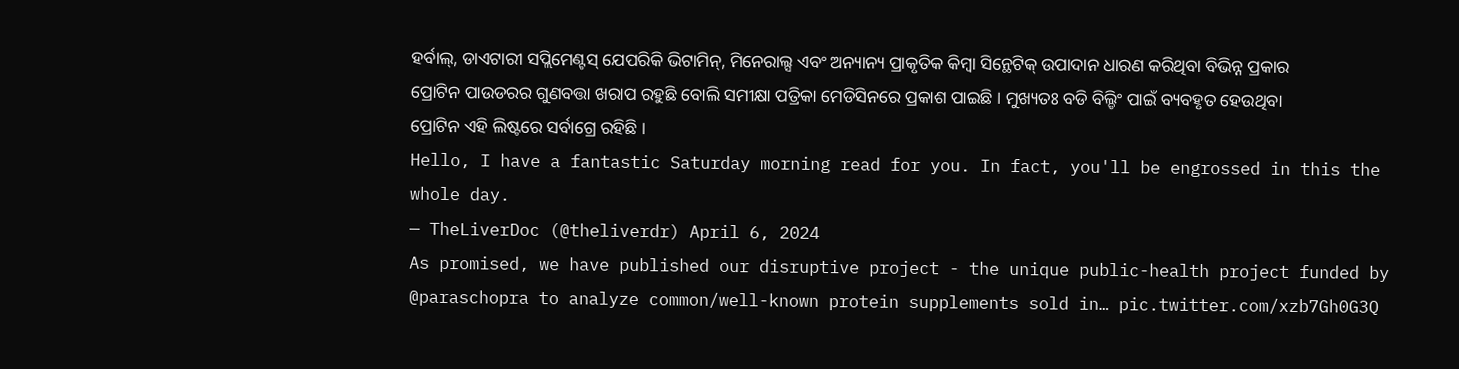ହର୍ବାଲ୍, ଡାଏଟାରୀ ସପ୍ଲିମେଣ୍ଟସ୍ ଯେପରିକି ଭିଟାମିନ୍, ମିନେରାଲ୍ସ ଏବଂ ଅନ୍ୟାନ୍ୟ ପ୍ରାକୃତିକ କିମ୍ବା ସିନ୍ଥେଟିକ୍ ଉପାଦାନ ଧାରଣ କରିଥିବା ବିଭିନ୍ନ ପ୍ରକାର ପ୍ରୋଟିନ ପାଉଡରର ଗୁଣବତ୍ତା ଖରାପ ରହୁଛି ବୋଲି ସମୀକ୍ଷା ପତ୍ରିକା ମେଡିସିନରେ ପ୍ରକାଶ ପାଇଛି । ମୁଖ୍ୟତଃ ବଡି ବିଲ୍ଡିଂ ପାଇଁ ବ୍ୟବହୃତ ହେଉଥିବା ପ୍ରୋଟିନ ଏହି ଲିଷ୍ଟରେ ସର୍ବାଗ୍ରେ ରହିଛି ।
Hello, I have a fantastic Saturday morning read for you. In fact, you'll be engrossed in this the whole day.
— TheLiverDoc (@theliverdr) April 6, 2024
As promised, we have published our disruptive project - the unique public-health project funded by @paraschopra to analyze common/well-known protein supplements sold in… pic.twitter.com/xzb7Gh0G3Q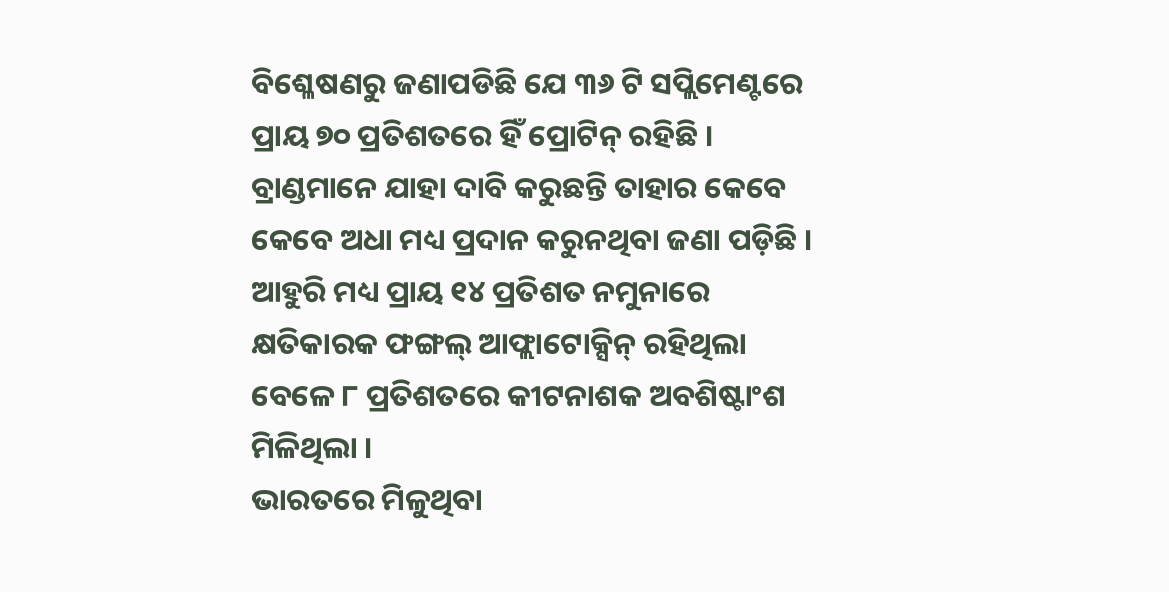ବିଶ୍ଳେଷଣରୁ ଜଣାପଡିଛି ଯେ ୩୬ ଟି ସପ୍ଲିମେଣ୍ଟରେ ପ୍ରାୟ ୭୦ ପ୍ରତିଶତରେ ହିଁ ପ୍ରୋଟିନ୍ ରହିଛି । ବ୍ରାଣ୍ଡମାନେ ଯାହା ଦାବି କରୁଛନ୍ତି ତାହାର କେବେ କେବେ ଅଧା ମଧ୍ୟ ପ୍ରଦାନ କରୁନଥିବା ଜଣା ପଡ଼ିଛି । ଆହୁରି ମଧ୍ୟ ପ୍ରାୟ ୧୪ ପ୍ରତିଶତ ନମୁନାରେ କ୍ଷତିକାରକ ଫଙ୍ଗଲ୍ ଆଫ୍ଲାଟୋକ୍ସିନ୍ ରହିଥିଲା ବେଳେ ୮ ପ୍ରତିଶତରେ କୀଟନାଶକ ଅବଶିଷ୍ଟାଂଶ ମିଳିଥିଲା ।
ଭାରତରେ ମିଳୁଥିବା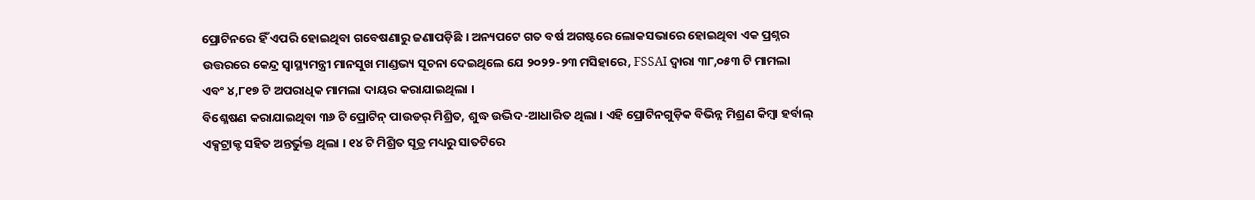ପ୍ରୋଟିନରେ ହିଁ ଏପରି ହୋଇଥିବା ଗବେଷଣାରୁ ଜଣାପଡ଼ିଛି । ଅନ୍ୟପଟେ ଗତ ବର୍ଷ ଅଗଷ୍ଟରେ ଲୋକସଭାରେ ହୋଇଥିବା ଏକ ପ୍ରଶ୍ନର ଉତ୍ତରରେ କେନ୍ଦ୍ର ସ୍ୱାସ୍ଥ୍ୟମନ୍ତ୍ରୀ ମାନସୁଖ ମାଣ୍ଡଭ୍ୟ ସୂଚନା ଦେଇଥିଲେ ଯେ ୨୦୨୨-୨୩ ମସିହାରେ, FSSAI ଦ୍ୱାରା ୩୮,୦୫୩ ଟି ମାମଲା ଏବଂ ୪,୮୧୭ ଟି ଅପରାଧିକ ମାମଲା ଦାୟର କରାଯାଇଥିଲା ।
ବିଶ୍ଳେଷଣ କରାଯାଇଥିବା ୩୬ ଟି ପ୍ରୋଟିନ୍ ପାଉଡର୍ ମିଶ୍ରିତ, ଶୁଦ୍ଧ ଉଦ୍ଭିଦ-ଆଧାରିତ ଥିଲା । ଏହି ପ୍ରୋଟିନଗୁଡ଼ିକ ବିଭିନ୍ନ ମିଶ୍ରଣ କିମ୍ବା ହର୍ବାଲ୍ ଏକ୍ସଟ୍ରାକ୍ଟ ସହିତ ଅନ୍ତର୍ଭୁକ୍ତ ଥିଲା । ୧୪ ଟି ମିଶ୍ରିତ ସୂତ୍ର ମଧ୍ୟରୁ ସାତଟିରେ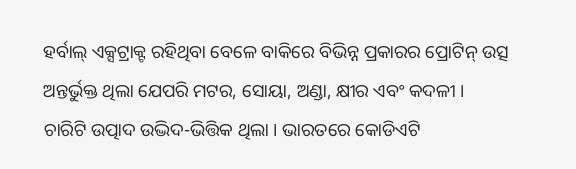ହର୍ବାଲ୍ ଏକ୍ସଟ୍ରାକ୍ଟ ରହିଥିବା ବେଳେ ବାକିରେ ବିଭିନ୍ନ ପ୍ରକାରର ପ୍ରୋଟିନ୍ ଉତ୍ସ ଅନ୍ତର୍ଭୁକ୍ତ ଥିଲା ଯେପରି ମଟର, ସୋୟା, ଅଣ୍ଡା, କ୍ଷୀର ଏବଂ କଦଳୀ ।
ଚାରିଟି ଉତ୍ପାଦ ଉଦ୍ଭିଦ-ଭିତ୍ତିକ ଥିଲା । ଭାରତରେ କୋଡିଏଟି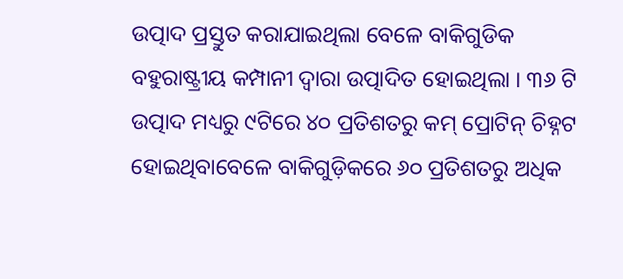ଉତ୍ପାଦ ପ୍ରସ୍ତୁତ କରାଯାଇଥିଲା ବେଳେ ବାକିଗୁଡିକ ବହୁରାଷ୍ଟ୍ରୀୟ କମ୍ପାନୀ ଦ୍ୱାରା ଉତ୍ପାଦିତ ହୋଇଥିଲା । ୩୬ ଟି ଉତ୍ପାଦ ମଧ୍ୟରୁ ୯ଟିରେ ୪୦ ପ୍ରତିଶତରୁ କମ୍ ପ୍ରୋଟିନ୍ ଚିହ୍ନଟ ହୋଇଥିବାବେଳେ ବାକିଗୁଡ଼ିକରେ ୬୦ ପ୍ରତିଶତରୁ ଅଧିକ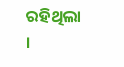ରହିଥିଲା ।